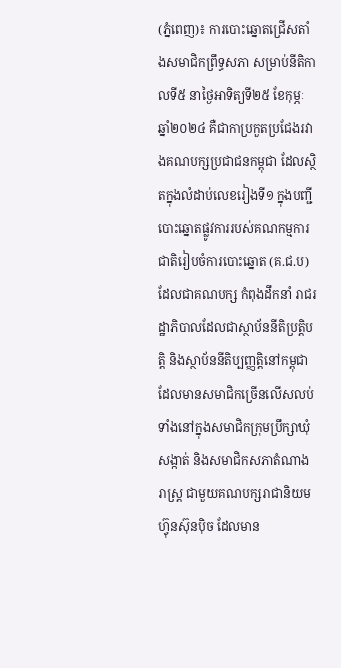(ភ្នំពេញ)៖ ការបោះឆ្នោតជ្រើសតាំងសមាជិកព្រឹទ្ធសភា សម្រាប់នីតិកាលទី៥ នាថ្ងៃអាទិត្យទី២៥ ខែកុម្ភៈ ឆ្នាំ២០២៤ គឺជាកាប្រកួតប្រជែងរវាងគណបក្សប្រជាជនកម្ពុជា ដែលស្ថិតក្នុងលំដាប់លេខរៀងទី១ ក្នុងបញ្ជីបោះឆ្នោតផ្លូវការរបស់គណកម្មការជាតិរៀបចំការបោះឆ្នោត (គ.ជ.ប) ដែលជាគណបក្ស កំពុងដឹកនាំ រាជរដ្ឋាភិបាលដែលជាស្ថាប័ននីតិប្រត្តិបត្តិ និងស្ថាប័ននីតិប្បញ្ញត្តិនៅកម្ពុជា ដែលមានសមាជិកច្រើនលើសលប់ ទាំងនៅក្នុងសមាជិកក្រុមប្រឹក្សាឃុំសង្កាត់ និងសមាជិកសភាតំណាងរាស្ត្រ ជាមួយគណបក្សរាជានិយមហ៊្វុនស៊ុនប៉ិច ដែលមាន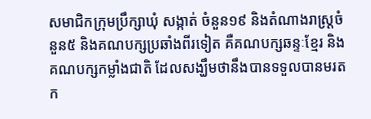សមាជិកក្រុមប្រឹក្សាឃុំ សង្កាត់ ចំនួន១៩ និងតំណាងរាស្ត្រចំនួន៥ និងគណបក្សប្រឆាំងពីរទៀត គឺគណបក្សឆន្ទៈខ្មែរ និងគណបក្សកម្លាំងជាតិ ដែលសង្ឃឹមថានឹងបានទទួលបានមរតក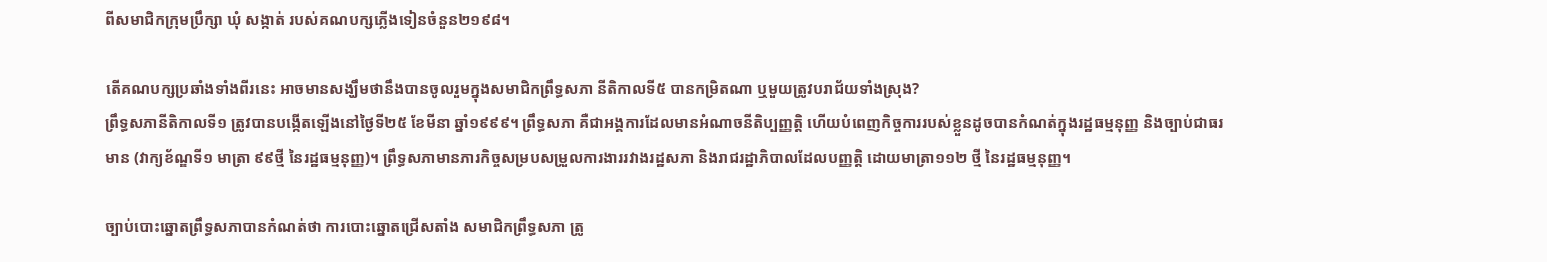ពីសមាជិកក្រុមប្រឹក្សា ឃុំ សង្កាត់ របស់គណបក្សភ្លើងទៀនចំនួន២១៩៨។

តើគណបក្សប្រឆាំងទាំងពីរនេះ អាចមានសង្ឃឹមថានឹងបានចូលរួមក្នុងសមាជិកព្រឹទ្ធសភា នីតិកាលទី៥ បានកម្រិតណា ឬមួយត្រូវបរាជ័យទាំងស្រុង?
ព្រឹទ្ធសភានីតិកាលទី១ ត្រូវបានបង្កើតឡើងនៅថ្ងៃទី២៥ ខែមីនា ឆ្នាំ១៩៩៩។ ព្រឹទ្ធសភា គឺជាអង្គការដែលមានអំណាចនីតិប្បញ្ញត្តិ ហើយបំពេញកិច្ចការរបស់ខ្លួនដូចបានកំណត់ក្នុងរដ្ឋធម្មនុញ្ញ និងច្បាប់ជាធរមាន (វាក្យខ័ណ្ឌទី១ មាត្រា ៩៩ថ្មី នៃរដ្ឋធម្មនុញ្ញ)។ ព្រឹទ្ធសភាមានភារកិច្ចសម្របសម្រួលការងាររវាងរដ្ឋសភា និងរាជរដ្ឋាភិបាលដែលបញ្ញត្តិ ដោយមាត្រា១១២ ថ្មី នៃរដ្ឋធម្មនុញ្ញ។

ច្បាប់បោះឆ្នោតព្រឹទ្ធសភាបានកំណត់ថា ការបោះឆ្នោតជ្រើសតាំង សមាជិកព្រឹទ្ធសភា ត្រូ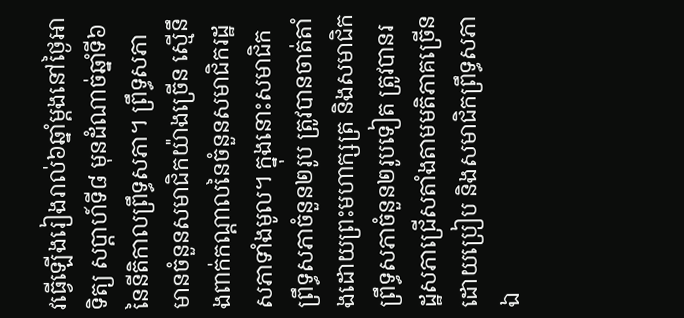វធ្វើឡើងរៀងរាល់៦ឆ្នាំម្តងនៅថ្ងៃអាទិត្យ សប្តាហ៍ទី៨ មុនដំណាច់ឆ្នាំទី៦ នៃនីតិកាលព្រឹទ្ធសភា។ ព្រឹទ្ធសភា មានចំនួនសមាជិកយ៉ាងច្រើន ស្មើនឹងពាក់កណ្តាលនៃចំនួនសមាជិករដ្ឋសភាទាំងមូល។ ក្នុងនោះសមាជិកព្រឹទ្ធសភាចំនួន២រូប ត្រូវបានចាត់តាំងដោយព្រះមហាក្សត្រ និងសមាជិកព្រឹទ្ធសភាចំនួន២រូបទៀត ត្រូវបានរដ្ឋសភាជ្រើសតាំងតាមមតិភាគច្រើនដោយប្រៀប និងសមាជិកព្រឹទ្ធសភាឯ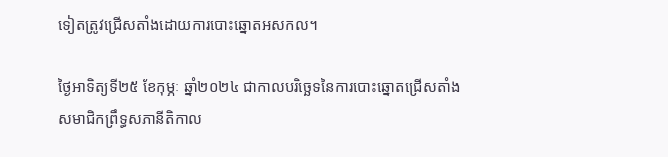ទៀតត្រូវជ្រើសតាំងដោយការបោះឆ្នោតអសកល។

ថ្ងៃអាទិត្យទី២៥ ខែកុម្ភៈ ឆ្នាំ២០២៤ ជាកាលបរិច្ឆេទនៃការបោះឆ្នោតជ្រើសតាំងសមាជិកព្រឹទ្ធសភានីតិកាល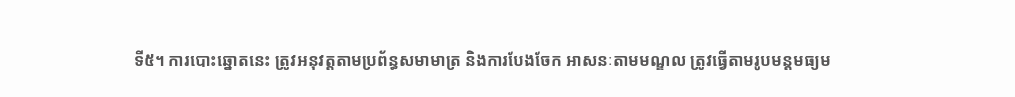ទី៥។ ការបោះឆ្នោតនេះ ត្រូវអនុវត្តតាមប្រព័ន្ធសមាមាត្រ និងការបែងចែក អាសនៈតាមមណ្ឌល ត្រូវធ្វើតាមរូបមន្តមធ្យម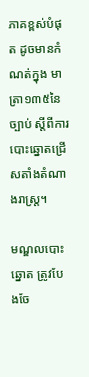ភាគខ្ពស់បំផុត ដូចមានកំណត់ក្នុង មាត្រា១៣៥នៃច្បាប់ ស្ដីពីការបោះឆ្នោតជ្រើសតាំងតំណាងរាស្រ្ត។

មណ្ឌលបោះឆ្នោត ត្រូវបែងចែ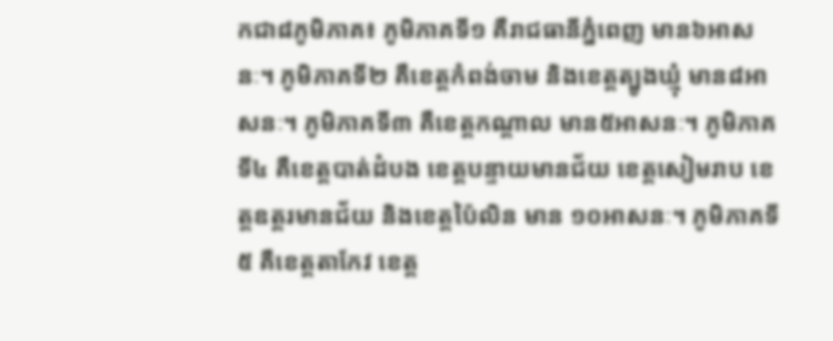កជា៨ភូមិភាគ៖ ភូមិភាគទី១ គឺរាជធានីភ្នំពេញ មាន៦អាសនៈ។ ភូមិភាគទី២ គឺខេត្តកំពង់ចាម និងខេត្តត្បូងឃ្មុំ មាន៨អាសនៈ។ ភូមិភាគទី៣ គឺខេត្តកណ្តាល មាន៥អាសនៈ។ ភូមិភាគទី៤ គឺខេត្តបាត់ដំបង ខេត្តបន្ទាយមានជ័យ ខេត្តសៀមរាប ខេត្តឧត្តរមានជ័យ និងខេត្តប៉ៃលិន មាន ១០អាសនៈ។ ភូមិភាគទី៥ គឺខេត្តតាកែវ ខេត្ត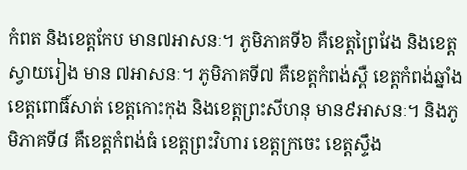កំពត និងខេត្តកែប មាន៧អាសនៈ។ ភូមិភាគទី៦ គឺខេត្តព្រៃវែង និងខេត្តស្វាយរៀង មាន ៧អាសនៈ។ ភូមិភាគទី៧ គឺខេត្តកំពង់ស្ពឺ ខេត្តកំពង់ឆ្នាំង ខេត្តពោធិ៍សាត់ ខេត្តកោះកុង និងខេត្តព្រះសីហនុ មាន៩អាសនៈ។ និងភូមិភាគទី៨ គឺខេត្តកំពង់ធំ ខេត្តព្រះវិហារ ខេត្តក្រចេះ ខេត្តស្ទឹង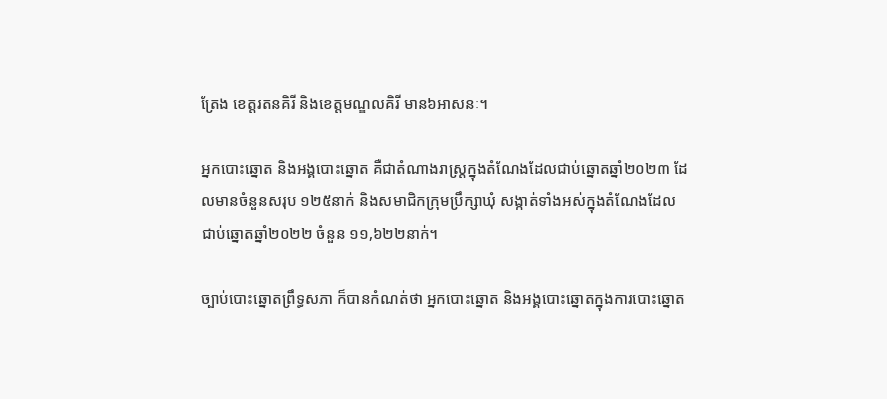ត្រែង ខេត្តរតនគិរី និងខេត្តមណ្ឌលគិរី មាន៦អាសនៈ។

អ្នកបោះឆ្នោត និងអង្គបោះឆ្នោត គឺជាតំណាងរាស្ត្រក្នុងតំណែងដែលជាប់ឆ្នោតឆ្នាំ២០២៣ ដែលមានចំនួនសរុប ១២៥នាក់ និងសមាជិកក្រុមប្រឹក្សាឃុំ សង្កាត់ទាំងអស់ក្នុងតំណែងដែលជាប់ឆ្នោតឆ្នាំ២០២២ ចំនួន ១១,៦២២នាក់។

ច្បាប់បោះឆ្នោតព្រឹទ្ធសភា ក៏បានកំណត់ថា អ្នកបោះឆ្នោត និងអង្គបោះឆ្នោតក្នុងការបោះឆ្នោត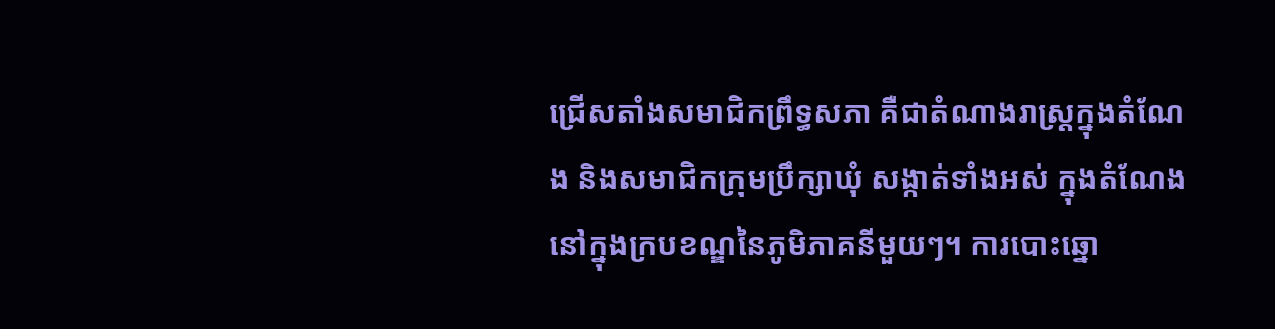ជ្រើសតាំងសមាជិកព្រឹទ្ធសភា គឺជាតំណាងរាស្ត្រក្នុងតំណែង និងសមាជិកក្រុមប្រឹក្សាឃុំ សង្កាត់ទាំងអស់ ក្នុងតំណែងនៅក្នុងក្របខណ្ឌនៃភូមិភាគនីមួយៗ។ ការបោះឆ្នោ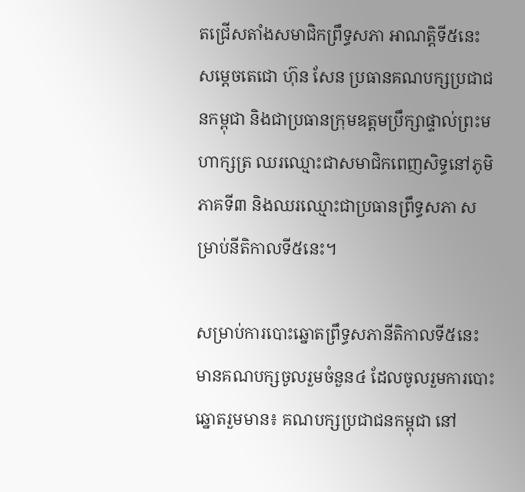តជ្រើសតាំងសមាជិកព្រឹទ្ធសភា អាណត្តិទី៥នេះ សម្ដេចតេជោ ហ៊ុន សែន ប្រធានគណបក្សប្រជាជនកម្ពុជា និងជាប្រធានក្រុមឧត្តមប្រឹក្សាផ្ទាល់ព្រះមហាក្សត្រ ឈរឈ្មោះជាសមាជិកពេញសិទ្ធនៅភូមិភាគទី៣ និងឈរឈ្មោះជាប្រធានព្រឹទ្ធសភា សម្រាប់នីតិកាលទី៥នេះ។

សម្រាប់ការបោះឆ្នោតព្រឹទ្ធសភានីតិកាលទី៥នេះ មានគណបក្សចូលរួមចំនួន៤ ដែលចូលរួមការបោះឆ្នោតរួមមាន៖ គណបក្សប្រជាជនកម្ពុជា នៅ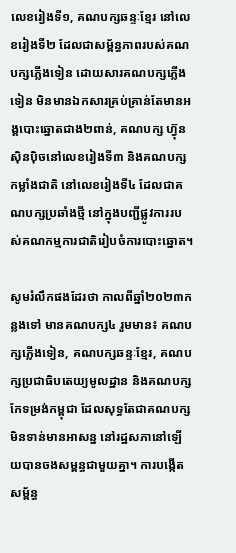លេខរៀងទី១, គណបក្សឆន្ទៈខ្មែរ នៅលេខរៀងទី២ ដែលជាសម្ព័ន្ធភាពរបស់គណបក្សភ្លើងទៀន ដោយសារគណបក្សភ្លើងទៀន មិនមានឯកសារគ្រប់គ្រាន់តែមានអង្គបោះឆ្នោតជាង២ពាន់, គណបក្ស ហ៊្វុនស៊ិនប៉ិចនៅលេខរៀងទី៣ និងគណបក្សកម្លាំងជាតិ នៅលេខរៀងទី៤ ដែលជាគណបក្សប្រឆាំងថ្មី នៅក្នុងបញ្ជីផ្លូវការរបស់គណកម្មការជាតិរៀបចំការបោះឆ្នោត។

សូមរំលឹកផងដែរថា កាលពីឆ្នាំ២០២៣កន្លងទៅ មានគណបក្ស៤ រួមមាន៖ គណបក្សភ្លើងទៀន, គណបក្សឆន្ទៈខ្មែរ, គណបក្សប្រជាធិបតេយ្យមូលដ្ឋាន និងគណបក្សកែទម្រង់កម្ពុជា ដែលសុទ្ធតែជាគណបក្សមិនទាន់មានអាសន្ន នៅរដ្ឋសភានៅឡើយបានចងសម្ពន្ធជាមួយគ្នា។ ការបង្កើតសម្ព័ន្ធ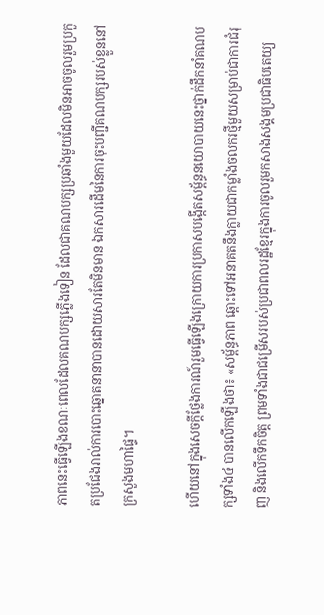ភាពនេះធ្វើឡើងខណៈពេលដែលគណបក្សភ្លើងទៀន ដែលជាគណបក្សប្រឆាំងមួយដែលមិនអាចចូលរួមប្រកួតប្រជែងរាល់ការបោះឆ្នោតនានាបានដោយសារតែមិនមាន ឯកសារដើមនៃការចុះបញ្ជីគណបក្សរបស់ខ្លួននៅក្រសួងមហាផ្ទៃ។

ហើយនៅក្នុងសេចក្តីថ្លែងការណ៍រួមធ្វើឡើងក្រោយការប្រកាសបង្កើតសម្ព័ន្ធនយោបាយនេះថ្នាក់ដឹកនាំគណបក្សទាំង៤ បានលើកឡើងថា៖ «សម្ព័ន្ធភាព ឆ្ពោះទៅអនាគតនឹងក្លាយជាកម្លាំងចលករថ្មីមួយសម្រាប់ជាការជំរុញ និងលើកទឹកចិត្ត ព្រមទាំងជាជម្រើសរបស់ប្រជាពលរដ្ឋខ្មែរក្នុងការចូលរួមកសាងសង្គមប្រជាធិបតេយ្យ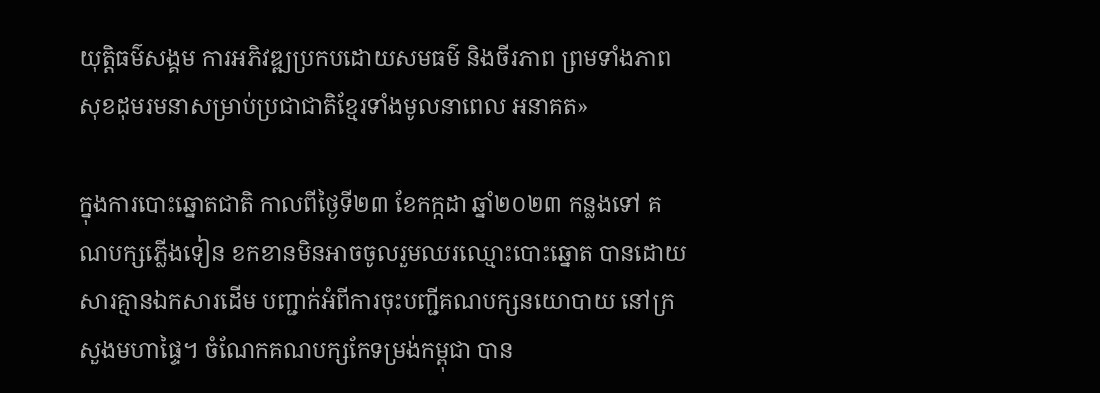យុត្តិធម៌សង្គម ការអភិវឌ្ឍប្រកបដោយសមធម៌ និងចីរភាព ព្រមទាំងភាពសុខដុមរមនាសម្រាប់ប្រជាជាតិខ្មែរទាំងមូលនាពេល អនាគត»

ក្នុងការបោះឆ្នោតជាតិ កាលពីថ្ងៃទី២៣ ខែកក្កដា ឆ្នាំ២០២៣ កន្លងទៅ គណបក្សភ្លើងទៀន ខកខានមិនអាចចូលរួមឈរឈ្មោះបោះឆ្នោត បានដោយសារគ្មានឯកសារដើម បញ្ជាក់អំពីការចុះបញ្ជីគណបក្សនយោបាយ នៅក្រសួងមហាផ្ទៃ។ ចំណែកគណបក្សកែទម្រង់កម្ពុជា បាន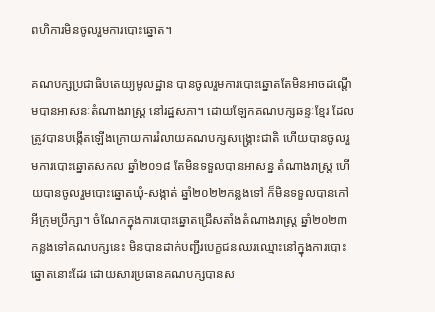ពហិការមិនចូលរួមការបោះឆ្នោត។

គណបក្សប្រជាធិបតេយ្យមូលដ្ឋាន បានចូលរួមការបោះឆ្នោតតែមិនអាចដណ្តើមបានអាសនៈតំណាងរាស្ត្រ នៅរដ្ឋសភា។ ដោយឡែកគណបក្សឆន្ទៈខ្មែរ ដែលត្រូវបានបង្កើតឡើងក្រោយការរំលាយគណបក្សសង្គ្រោះជាតិ ហើយបានចូលរួមការបោះឆ្នោតសកល ឆ្នាំ២០១៨ តែមិនទទួលបានអាសន្ន តំណាងរាស្ត្រ ហើយបានចូលរួមបោះឆ្នោតឃុំ-សង្កាត់ ឆ្នាំ២០២២កន្លងទៅ ក៏មិនទទួលបានកៅអីក្រុមប្រឹក្សា។ ចំណែកក្នុងការបោះឆ្នោតជ្រើសតាំងតំណាងរាស្ត្រ ឆ្នាំ២០២៣  កន្លងទៅគណបក្សនេះ មិនបានដាក់បញ្ជីរបេក្ខជនឈរឈ្មោះនៅក្នុងការបោះឆ្នោតនោះដែរ ដោយសារប្រធានគណបក្សបានស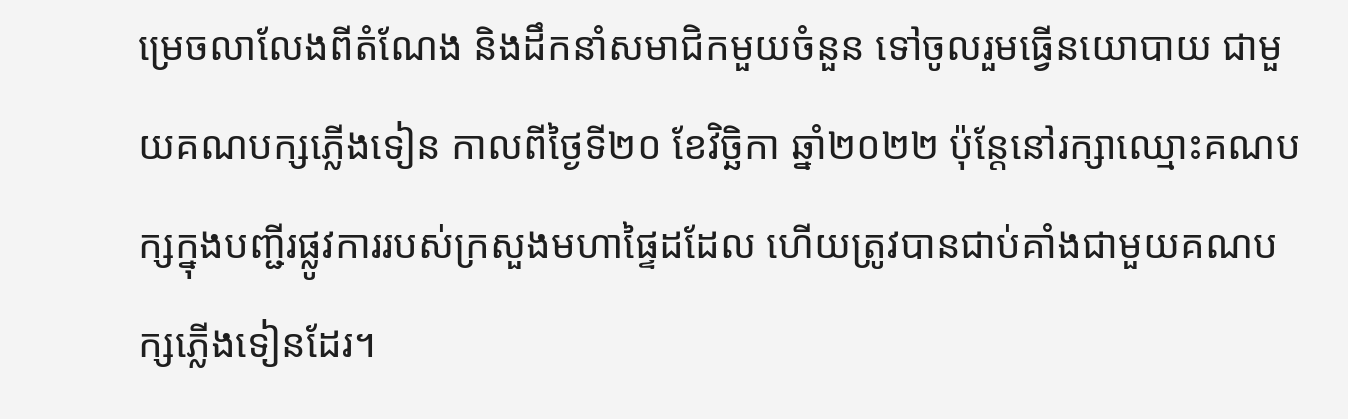ម្រេចលាលែងពីតំណែង និងដឹកនាំសមាជិកមួយចំនួន ទៅចូលរួមធ្វើនយោបាយ ជាមួយគណបក្សភ្លើងទៀន កាលពីថ្ងៃទី២០ ខែវិច្ឆិកា ឆ្នាំ២០២២ ប៉ុន្តែនៅរក្សាឈ្មោះគណបក្សក្នុងបញ្ជីរផ្លូវការរបស់ក្រសួងមហាផ្ទៃដដែល ហើយត្រូវបានជាប់គាំងជាមួយគណបក្សភ្លើងទៀនដែរ។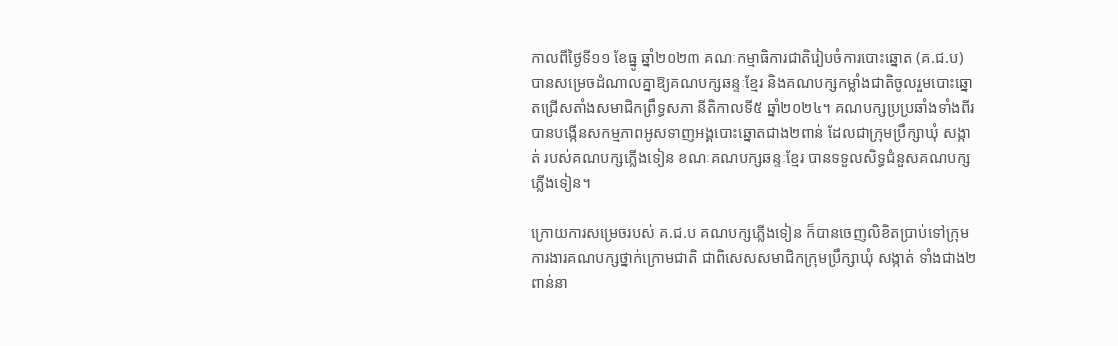កាលពីថ្ងៃទី១១ ខែធ្នូ ឆ្នាំ២០២៣ គណៈកម្មាធិការជាតិរៀបចំការបោះឆ្នោត (គ.ជ.ប) បានសម្រេចដំណាលគ្នាឱ្យគណបក្សឆន្ទៈខ្មែរ និងគណបក្សកម្លាំងជាតិចូលរួមបោះឆ្នោតជ្រើសតាំងសមាជិកព្រឹទ្ធសភា នីតិកាលទី៥ ឆ្នាំ២០២៤។ គណបក្សប្រប្រឆាំងទាំងពីរ បានបង្កើនសកម្មភាពអូសទាញអង្គបោះឆ្នោតជាង២ពាន់ ដែលជាក្រុមប្រឹក្សាឃុំ សង្កាត់ របស់គណបក្សភ្លើងទៀន ខណៈគណបក្សឆន្ទៈខ្មែរ បានទទួលសិទ្ធជំនួសគណបក្សភ្លើងទៀន។

ក្រោយការសម្រេចរបស់ គ.ជ.ប គណបក្សភ្លើងទៀន ក៏បានចេញលិខិតប្រាប់ទៅក្រុមការងារគណបក្សថ្នាក់ក្រោមជាតិ ជាពិសេសសមាជិកក្រុមប្រឹក្សាឃុំ សង្កាត់ ទាំងជាង២ពាន់នា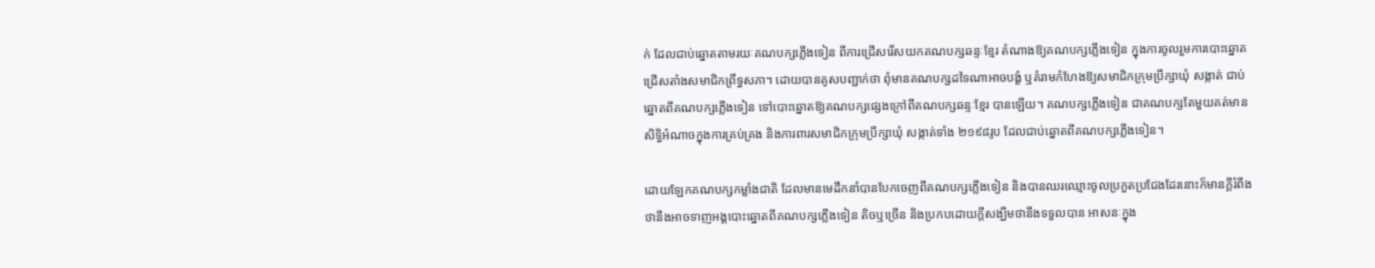ក់ ដែលជាប់ឆ្នោតតាមរយៈគណបក្សភ្លើងទៀន ពីការជ្រើសរើសយកគណបក្សឆន្ទៈខ្មែរ តំណាងឱ្យគណបក្សភ្លើងទៀន ក្នុងការចូលរួមការបោះឆ្នោតជ្រើសតាំងសមាជិកព្រឹទ្ធសភា។ ដោយបានគូសបញ្ជាក់ថា ពុំមានគណបក្សដទៃណាអាចបង្ខំ ឬគំរាមកំហែងឱ្យសមាជិកក្រុមប្រឹក្សាឃុំ សង្កាត់ ជាប់ឆ្នោតពីគណបក្សភ្លើងទៀន ទៅបោះឆ្នោតឱ្យគណបក្សផ្សេងក្រៅពីគណបក្សឆន្ទៈខ្មែរ បានឡើយ។ គណបក្សភ្លើងទៀន ជាគណបក្សតែមួយគត់មាន សិទ្ធិអំណាចក្នុងការគ្រប់គ្រង និងការពារសមាជិកក្រុមប្រឹក្សាឃុំ សង្កាត់ទាំង ២១៩៨រូប ដែលជាប់ឆ្នោតពីគណបក្សភ្លើងទៀន។

ដោយឡែកគណបក្សកម្លាំងជាតិ ដែលមានមេដឹកនាំបានបែកចេញពីគណបក្សភ្លើងទៀន និងបានឈរឈ្មោះចូលប្រកួតប្រជែងដែរនោះក៏មានក្តីរំពឹងថានឹងអាចទាញអង្គបោះឆ្នោតពីគណបក្សភ្លើងទៀន តិចឬច្រើន និងប្រកបដោយក្តីសង្ឃឹមថានឹងទទួលបាន អាសនៈក្នុង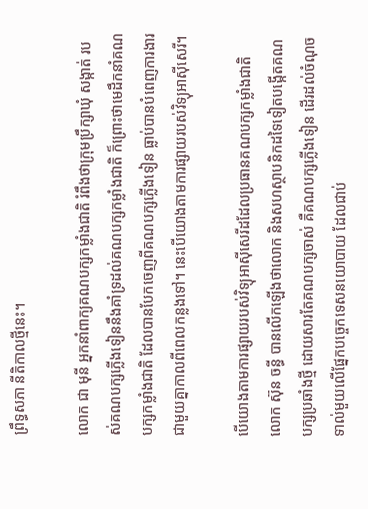ព្រឹទ្ធសភា នីតិកាលថ្មីនេះ។

លោក ជា មុនី អ្នកនាំពាក្យគណបក្សកម្លាំងជាតិ រំពឹងថាក្រុមប្រឹក្សាឃុំ សង្កាត់ របស់គណបក្សភ្លើងទៀននឹងគាំទ្រដល់គណបក្សកម្លាំងជាតិ ក៏ព្រោះថាមេដឹកនាំគណបក្សកម្លាំងជាតិ ដែលបានបែកចេញពីគណបក្សភ្លើងទៀន ធ្លាប់បានបំពេញការងារជាមួយគ្នាកាលពីពេលកន្លងទៅ។ នេះបើយោងតាមការផ្សាយរបស់វិទ្យុអាស៊ីសេរី។

បើយោងតាមការផ្សាយរបស់វិទ្យុអាស៊ីសេរីដដែលប្រធានគណបក្សកម្លាំងជាតិ លោក ស៊ុន ចន្ធី បានលើកឡើងថាលោក និងសហស្ថាបនិកដទៃទៀតបង្កើតគណបក្សប្រឆាំងថ្មី ដោយសារតែគណបក្សចាស់ គឺគណបក្សភ្លើងទៀន ដើរដល់ចំណុចទាល់មួយលើផ្នែកបច្ចេកទេសនយោបាយ ដែលជាប់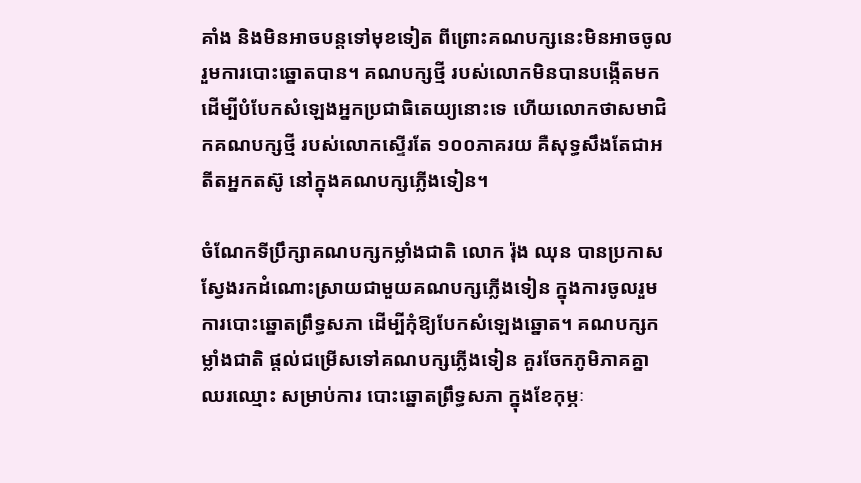គាំង និងមិនអាចបន្តទៅមុខទៀត ពីព្រោះគណបក្សនេះមិនអាចចូលរួមការបោះឆ្នោតបាន។ គណបក្សថ្មី របស់លោកមិនបានបង្កើតមក ដើម្បីបំបែកសំឡេងអ្នកប្រជាធិតេយ្យនោះទេ ហើយលោកថាសមាជិកគណបក្សថ្មី របស់លោកស្ទើរតែ ១០០ភាគរយ គឺសុទ្ធសឹងតែជាអតីតអ្នកតស៊ូ នៅក្នុងគណបក្សភ្លើងទៀន។

ចំណែកទីប្រឹក្សាគណបក្សកម្លាំងជាតិ លោក រ៉ុង ឈុន បានប្រកាសស្វែងរកដំណោះស្រាយជាមួយគណបក្សភ្លើងទៀន ក្នុងការចូលរួមការបោះឆ្នោតព្រឹទ្ធសភា ដើម្បីកុំឱ្យបែកសំឡេងឆ្នោត។ គណបក្សកម្លាំងជាតិ ផ្ដល់ជម្រើសទៅគណបក្សភ្លើងទៀន គួរចែកភូមិភាគគ្នាឈរឈ្មោះ សម្រាប់ការ បោះឆ្នោតព្រឹទ្ធសភា ក្នុងខែកុម្ភៈ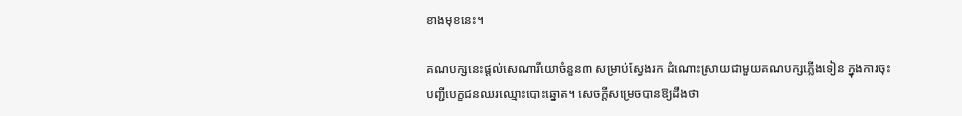ខាងមុខនេះ។

គណបក្សនេះផ្ដល់សេណារីយោចំនួន៣ សម្រាប់ស្វែងរក ដំណោះស្រាយជាមួយគណបក្សភ្លើងទៀន ក្នុងការចុះបញ្ជីបេក្ខជនឈរឈ្មោះបោះឆ្នោត។ សេចក្ដីសម្រេចបានឱ្យដឹងថា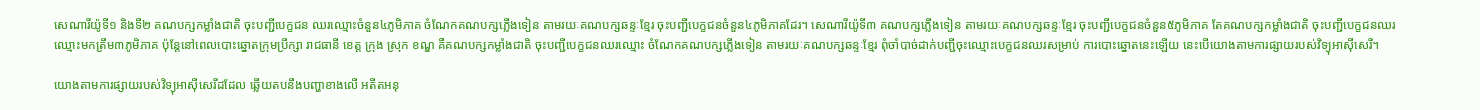សេណារីយ៉ូទី១ និងទី២ គណបក្សកម្លាំងជាតិ ចុះបញ្ជីបេក្ខជន ឈរឈ្មោះចំនួន៤ភូមិភាគ ចំណែកគណបក្សភ្លើងទៀន តាមរយៈគណបក្សឆន្ទៈខ្មែរ ចុះបញ្ជីបេក្ខជនចំនួន៤ភូមិភាគដែរ។ សេណារីយ៉ូទី៣ គណបក្សភ្លើងទៀន តាមរយៈគណបក្សឆន្ទៈខ្មែរ ចុះបញ្ជីបេក្ខជនចំនួន៥ភូមិភាគ តែគណបក្សកម្លាំងជាតិ ចុះបញ្ជីបេក្ខជនឈរឈ្មោះមកត្រឹម៣ភូមិភាគ ប៉ុន្តែនៅពេលបោះឆ្នោតក្រុមប្រឹក្សា រាជធានី ខេត្ត ក្រុង ស្រុក ខណ្ឌ គឺគណបក្សកម្លាំងជាតិ ចុះបញ្ជីបេក្ខជនឈរឈ្មោះ ចំណែកគណបក្សភ្លើងទៀន តាមរយៈគណបក្សឆន្ទៈខ្មែរ ពុំចាំបាច់ដាក់បញ្ជីចុះឈ្មោះបេក្ខជនឈរសម្រាប់ ការបោះឆ្នោតនេះឡើយ នេះបើយោងតាមការផ្សាយរបស់វិទ្យុអាស៊ីសេរី។

យោងតាមការផ្សាយរបស់វិទ្យុអាស៊ីសេរីដដែល ឆ្លើយតបនឹងបញ្ហាខាងលើ អតីតអនុ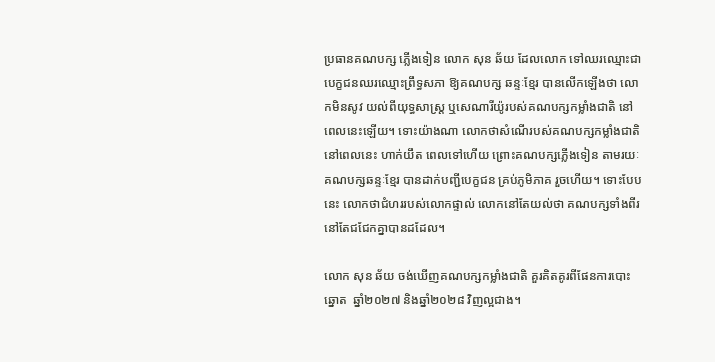ប្រធានគណបក្ស ភ្លើងទៀន លោក សុន ឆ័យ ដែលលោក ទៅឈរឈ្មោះជាបេក្ខជនឈរឈ្មោះព្រឹទ្ធសភា ឱ្យគណបក្ស ឆន្ទៈខ្មែរ បានលើកឡើងថា លោកមិនសូវ យល់ពីយុទ្ធសាស្ត្រ ឬសេណារីយ៉ូរបស់គណបក្សកម្លាំងជាតិ នៅពេលនេះឡើយ។ ទោះយ៉ាងណា លោកថាសំណើរបស់គណបក្សកម្លាំងជាតិនៅពេលនេះ ហាក់យឹត ពេលទៅហើយ ព្រោះគណបក្សភ្លើងទៀន តាមរយៈគណបក្សឆន្ទៈខ្មែរ បានដាក់បញ្ជីបេក្ខជន គ្រប់ភូមិភាគ រួចហើយ។ ទោះបែបនេះ លោកថាជំហររបស់លោកផ្ទាល់ លោកនៅតែយល់ថា គណបក្សទាំងពីរនៅតែជជែកគ្នាបានដដែល។

លោក សុន ឆ័យ ចង់ឃើញគណបក្សកម្លាំងជាតិ គួរគិតគូរពីផែនការបោះឆ្នោត  ឆ្នាំ២០២៧ និងឆ្នាំ២០២៨ វិញល្អជាង។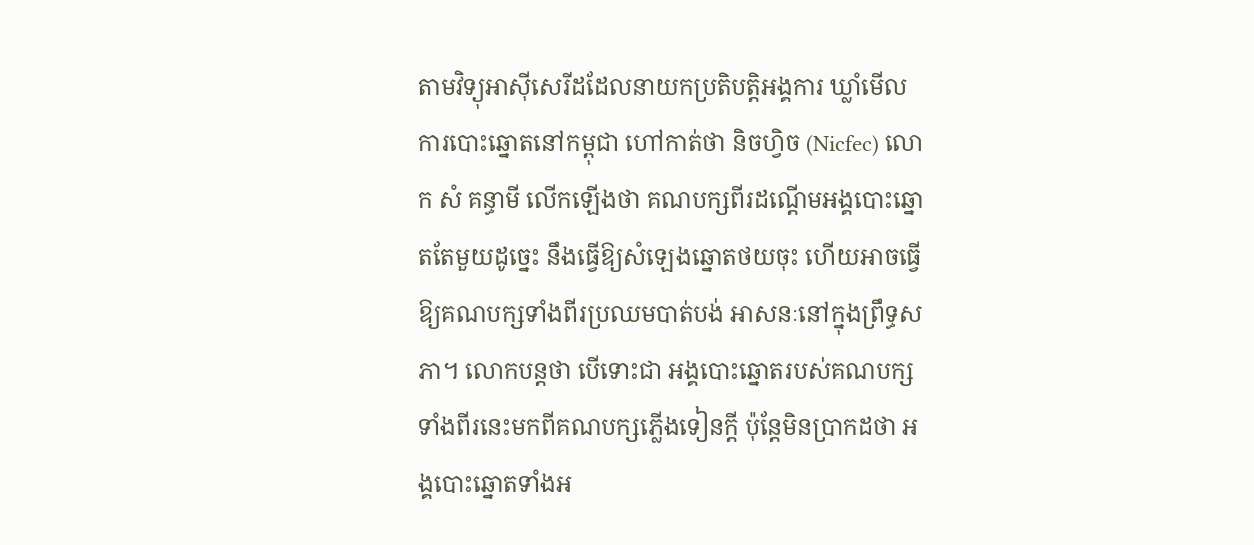តាមវិទ្យុអាស៊ីសេរីដដែលនាយកប្រតិបត្តិអង្គការ ឃ្លាំមើលការបោះឆ្នោតនៅកម្ពុជា ហៅកាត់ថា និចហ្វិច (Nicfec) លោក សំ គន្ធាមី លើកឡើងថា គណបក្សពីរដណ្ដើមអង្គបោះឆ្នោតតែមួយដូច្នេះ នឹងធ្វើឱ្យសំឡេងឆ្នោតថយចុះ ហើយអាចធ្វើឱ្យគណបក្សទាំងពីរប្រឈមបាត់បង់ អាសនៈនៅក្នុងព្រឹទ្ធសភា។ លោកបន្តថា បើទោះជា អង្គបោះឆ្នោតរបស់គណបក្សទាំងពីរនេះមកពីគណបក្សភ្លើងទៀនក្ដី ប៉ុន្តែមិនប្រាកដថា អង្គបោះឆ្នោតទាំងអ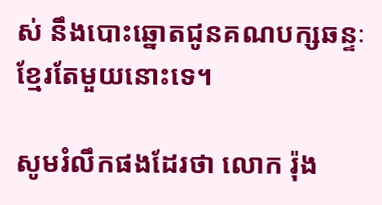ស់ នឹងបោះឆ្នោតជូនគណបក្សឆន្ទៈខ្មែរតែមួយនោះទេ។

សូមរំលឹកផងដែរថា លោក រ៉ុង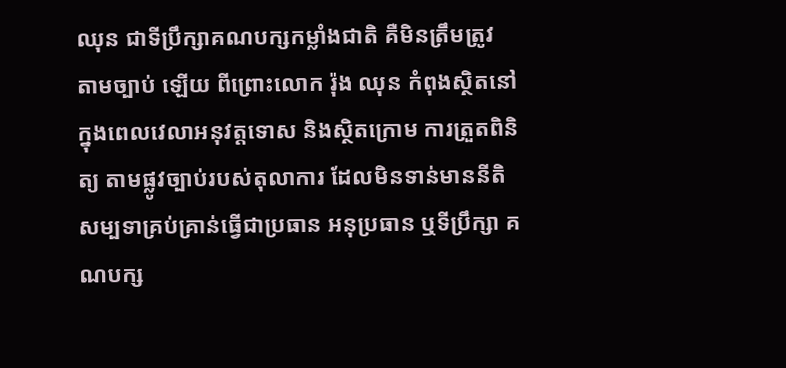ឈុន ជាទីប្រឹក្សាគណបក្សកម្លាំងជាតិ គឺមិនត្រឹមត្រូវ  តាមច្បាប់ ឡើយ ពីព្រោះលោក រ៉ុង ឈុន កំពុងស្ថិតនៅក្នុងពេលវេលាអនុវត្តទោស និងស្ថិតក្រោម ការត្រួតពិនិត្យ តាមផ្លូវច្បាប់របស់តុលាការ ដែលមិនទាន់មាននីតិសម្បទាគ្រប់គ្រាន់ធ្វើជាប្រធាន អនុប្រធាន ឬទីប្រឹក្សា គណបក្ស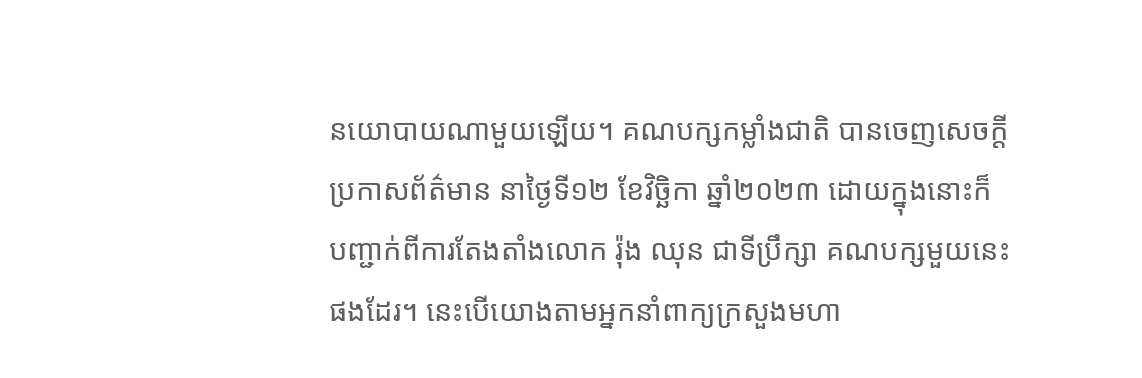នយោបាយណាមួយឡើយ។ គណបក្សកម្លាំងជាតិ បានចេញសេចក្ដីប្រកាសព័ត៌មាន នាថ្ងៃទី១២ ខែវិច្ឆិកា ឆ្នាំ២០២៣ ដោយក្នុងនោះក៏បញ្ជាក់ពីការតែងតាំងលោក រ៉ុង ឈុន ជាទីប្រឹក្សា គណបក្សមួយនេះផងដែរ។ នេះបើយោងតាមអ្នកនាំពាក្យក្រសួងមហា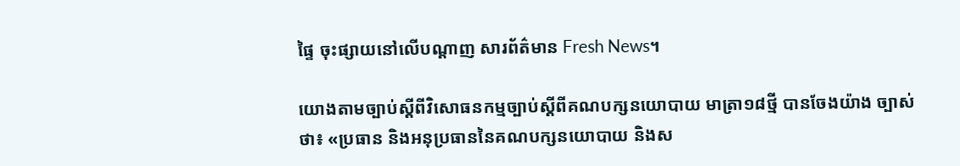ផ្ទៃ ចុះផ្សាយនៅលើបណ្តាញ សារព័ត៌មាន Fresh News។

យោងតាមច្បាប់ស្តីពីវិសោធនកម្មច្បាប់ស្តីពីគណបក្សនយោបាយ មាត្រា១៨ថ្មី បានចែងយ៉ាង ច្បាស់ថា៖ «ប្រធាន និងអនុប្រធាននៃគណបក្សនយោបាយ និងស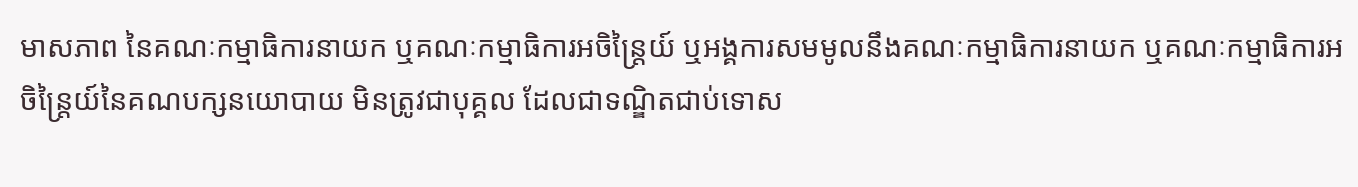មាសភាព នៃគណៈកម្មាធិការនាយក ឬគណៈកម្មាធិការអចិន្រ្តៃយ៍ ឬអង្គការសមមូលនឹងគណៈកម្មាធិការនាយក ឬគណៈកម្មាធិការអចិន្រ្តៃយ៍នៃគណបក្សនយោបាយ មិនត្រូវជាបុគ្គល ដែលជាទណ្ឌិតជាប់ទោស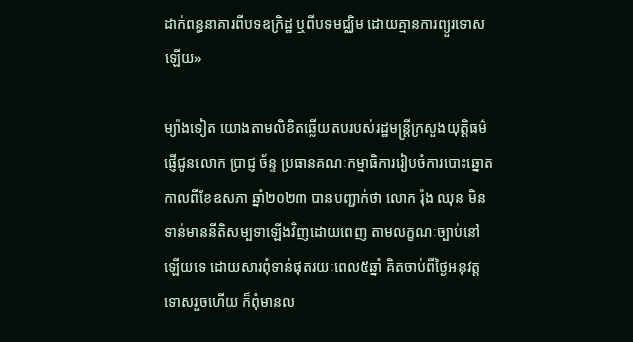ដាក់ពន្ធនាគារពីបទឧក្រិដ្ឋ ឬពីបទមជ្ឈិម ដោយគ្មានការព្យួរទោសឡើយ»

ម្យ៉ាងទៀត យោងតាមលិខិតឆ្លើយតបរបស់រដ្ឋមន្រ្តីក្រសួងយុត្តិធម៌ ផ្ញើជូនលោក ប្រាជ្ញ ច័ន្ទ ប្រធានគណៈកម្មាធិការរៀបចំការបោះឆ្នោត កាលពីខែឧសភា ឆ្នាំ២០២៣ បានបញ្ជាក់ថា លោក រ៉ុង ឈុន មិនទាន់មាននីតិសម្បទាឡើងវិញដោយពេញ តាមលក្ខណៈច្បាប់នៅឡើយទេ ដោយសារពុំទាន់ផុតរយៈពេល៥ឆ្នាំ គិតចាប់ពីថ្ងៃអនុវត្តទោសរួចហើយ ក៏ពុំមានល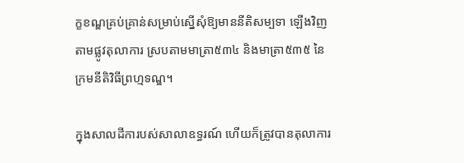ក្ខខណ្ឌគ្រប់គ្រាន់សម្រាប់ស្នើសុំឱ្យមាននីតិសម្បទា ឡើងវិញតាមផ្លូវតុលាការ ស្របតាមមាត្រា៥៣៤ និងមាត្រា៥៣៥ នៃក្រមនីតិវិធីព្រហ្មទណ្ឌ។

ក្នុងសាលដីការបស់សាលាឧទ្ធរណ៍ ហើយក៏ត្រូវបានតុលាការ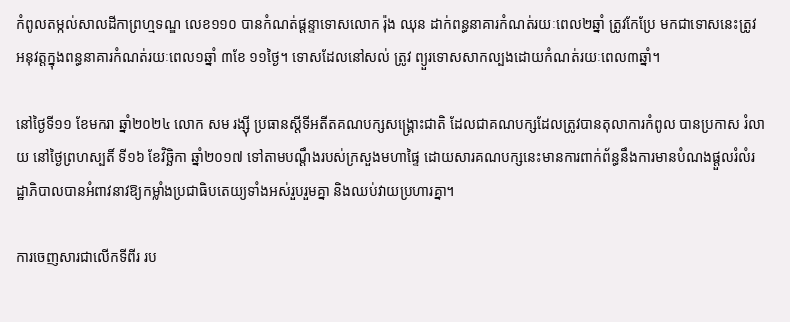កំពូលតម្កល់សាលដីកាព្រហ្មទណ្ឌ លេខ១១០ បានកំណត់ផ្ដន្ទាទោសលោក រ៉ុង ឈុន ដាក់ពន្ធនាគារកំណត់រយៈពេល២ឆ្នាំ ត្រូវកែប្រែ មកជាទោសនេះត្រូវអនុវត្តក្នុងពន្ធនាគារកំណត់រយៈពេល១ឆ្នាំ ៣ខែ ១១ថ្ងៃ។ ទោសដែលនៅសល់ ត្រូវ ព្យួរទោសសាកល្បងដោយកំណត់រយៈពេល៣ឆ្នាំ។

នៅថ្ងៃទី១១ ខែមករា ឆ្នាំ២០២៤ លោក សម រង្ស៊ី ប្រធានស្តីទីអតីតគណបក្សសង្រ្គោះជាតិ ដែលជាគណបក្សដែលត្រូវបានតុលាការកំពូល បានប្រកាស រំលាយ នៅថ្ងៃព្រហស្បតិ៍ ទី១៦ ខែវិច្ឆិកា ឆ្នាំ២០១៧ ទៅតាមបណ្តឹងរបស់ក្រសួងមហាផ្ទៃ ដោយសារគណបក្សនេះមានការពាក់ព័ន្ធនឹងការមានបំណងផ្តួលរំលំរដ្ឋាភិបាលបានអំពាវនាវឱ្យកម្លាំងប្រជាធិបតេយ្យទាំងអស់រួបរួមគ្នា និងឈប់វាយប្រហារគ្នា។

ការចេញសារជាលើកទីពីរ រប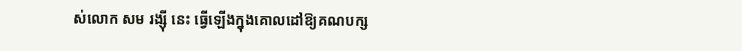ស់លោក សម រង្ស៊ី នេះ ធ្វើឡើងក្នុងគោលដៅឱ្យគណបក្ស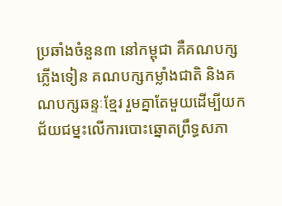ប្រឆាំងចំនួន៣ នៅកម្ពុជា គឺគណបក្សភ្លើងទៀន គណបក្សកម្លាំងជាតិ និងគណបក្សឆន្ទៈខ្មែរ រួមគ្នាតែមួយដើម្បីយកជ័យជម្នះលើការបោះឆ្នោតព្រឹទ្ធសភា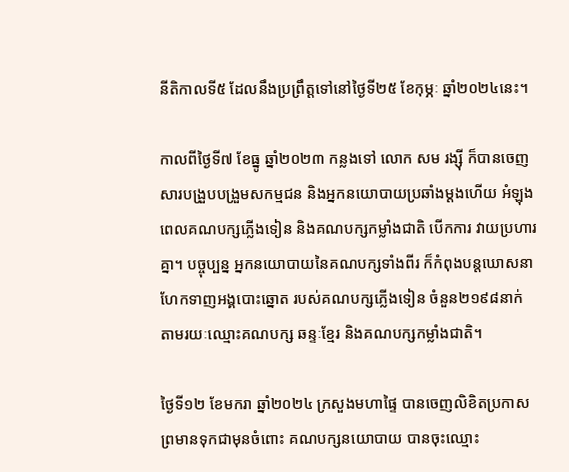នីតិកាលទី៥ ដែលនឹងប្រព្រឹត្តទៅនៅថ្ងៃទី២៥ ខែកុម្ភៈ ឆ្នាំ២០២៤នេះ។

កាលពីថ្ងៃទី៧ ខែធ្នូ ឆ្នាំ២០២៣ កន្លងទៅ លោក សម រង្ស៊ី ក៏បានចេញសារបង្រួបបង្រួមសកម្មជន និងអ្នកនយោបាយប្រឆាំងម្តងហើយ អំឡុងពេលគណបក្សភ្លើងទៀន និងគណបក្សកម្លាំងជាតិ បើកការ វាយប្រហារគ្នា។ បច្ចុប្បន្ន អ្នកនយោបាយនៃគណបក្សទាំងពីរ ក៏កំពុងបន្តឃោសនា ហែកទាញអង្គបោះឆ្នោត របស់គណបក្សភ្លើងទៀន ចំនួន២១៩៨នាក់ តាមរយៈឈ្មោះគណបក្ស ឆន្ទៈខ្មែរ និងគណបក្សកម្លាំងជាតិ។

ថ្ងៃទី១២ ខែមករា ឆ្នាំ២០២៤ ក្រសួងមហាផ្ទៃ បានចេញលិខិតប្រកាសព្រមានទុកជាមុនចំពោះ គណបក្សនយោបាយ បានចុះឈ្មោះ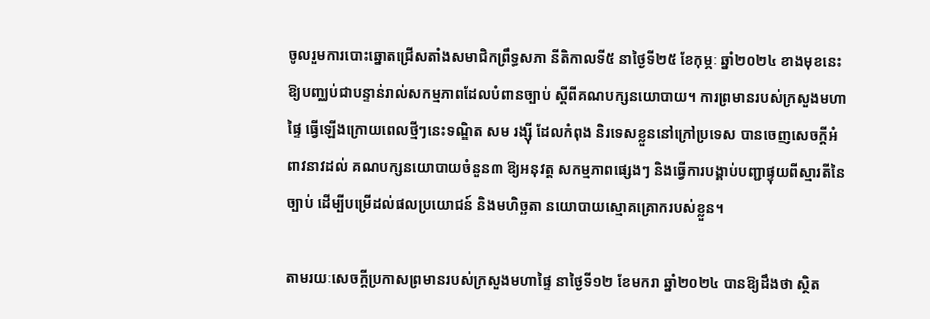ចូលរួមការបោះឆ្នោតជ្រើសតាំងសមាជិកព្រឹទ្ធសភា នីតិកាលទី៥ នាថ្ងៃទី២៥ ខែកុម្ភៈ ឆ្នាំ២០២៤ ខាងមុខនេះ ឱ្យបញ្ឈប់ជាបន្ទាន់រាល់សកម្មភាពដែលបំពានច្បាប់ ស្តីពីគណបក្សនយោបាយ។ ការព្រមានរបស់ក្រសួងមហាផ្ទៃ ធ្វើឡើងក្រោយពេលថ្មីៗនេះទណ្ឌិត សម រង្ស៊ី ដែលកំពុង និរទេសខ្លួននៅក្រៅប្រទេស បានចេញសេចក្តីអំពាវនាវដល់ គណបក្សនយោបាយចំនួន៣ ឱ្យអនុវត្ត សកម្មភាពផ្សេងៗ និងធ្វើការបង្គាប់បញ្ជាផ្ទុយពីស្មារតីនៃច្បាប់ ដើម្បីបម្រើដល់ផលប្រយោជន៍ និងមហិច្ឆតា នយោបាយស្មោគគ្រោករបស់ខ្លួន។

តាមរយៈសេចក្ដីប្រកាសព្រមានរបស់ក្រសួងមហាផ្ទៃ នាថ្ងៃទី១២ ខែមករា ឆ្នាំ២០២៤ បានឱ្យដឹងថា ស្ថិត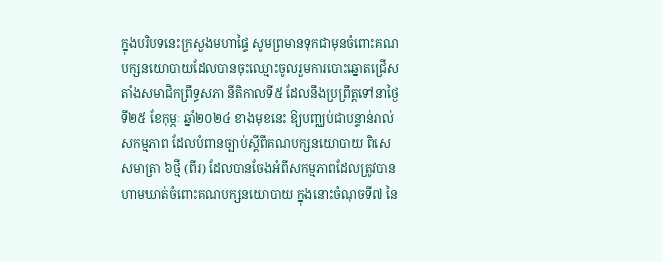ក្នុងបរិបទនេះក្រសួងមហាផ្ទៃ សូមព្រមានទុកជាមុនចំពោះគណបក្សនយោបាយដែលបានចុះឈ្មោះចូលរួមការបោះឆ្នោតជ្រើសតាំងសមាជិកព្រឹទ្ធសភា នីតិកាលទី៥ ដែលនឹងប្រព្រឹត្តទៅនាថ្ងៃទី២៥ ខែកុម្ភៈ ឆ្នាំ២០២៤ ខាងមុខនេះ ឱ្យបញ្ឈប់ជាបន្ទាន់រាល់សកម្មភាព ដែលបំពានច្បាប់ស្តីពីគណបក្សនយោបាយ ពិសេសមាត្រា ៦ថ្មី (ពីរ) ដែលបានចែងអំពីសកម្មភាពដែលត្រូវបានហាមឃាត់ចំពោះគណបក្សនយោបាយ ក្នុងនោះចំណុចទី៧ នៃ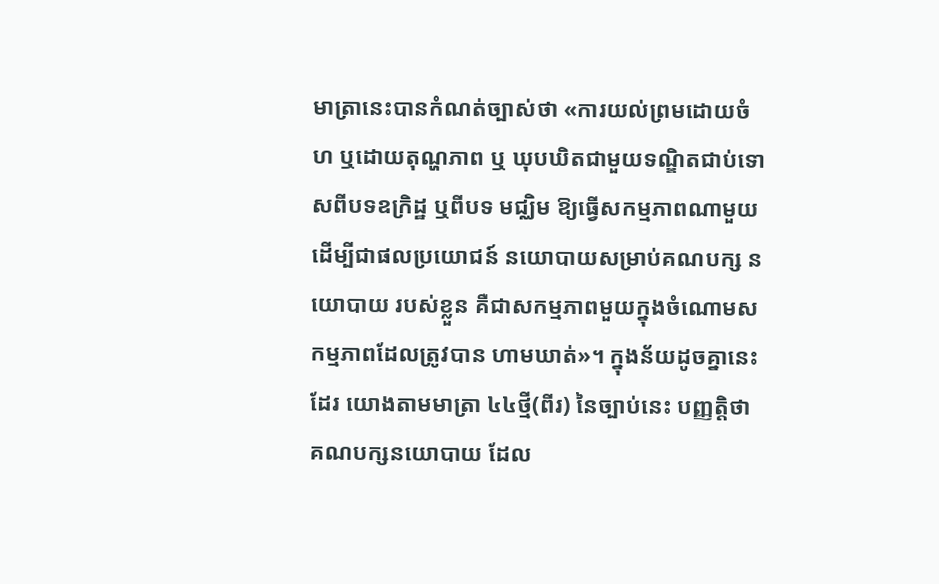មាត្រានេះបានកំណត់ច្បាស់ថា «ការយល់ព្រមដោយចំហ ឬដោយតុណ្ហភាព ឬ ឃុបឃិតជាមួយទណ្ឌិតជាប់ទោសពីបទឧក្រិដ្ឋ ឬពីបទ មជ្ឈិម ឱ្យធ្វើសកម្មភាពណាមួយ ដើម្បីជាផលប្រយោជន៍ នយោបាយសម្រាប់គណបក្ស នយោបាយ របស់ខ្លួន គឺជាសកម្មភាពមួយក្នុងចំណោមសកម្មភាពដែលត្រូវបាន ហាមឃាត់»។ ក្នុងន័យដូចគ្នានេះដែរ យោងតាមមាត្រា ៤៤ថ្មី(ពីរ) នៃច្បាប់នេះ បញ្ញត្តិថា គណបក្សនយោបាយ ដែល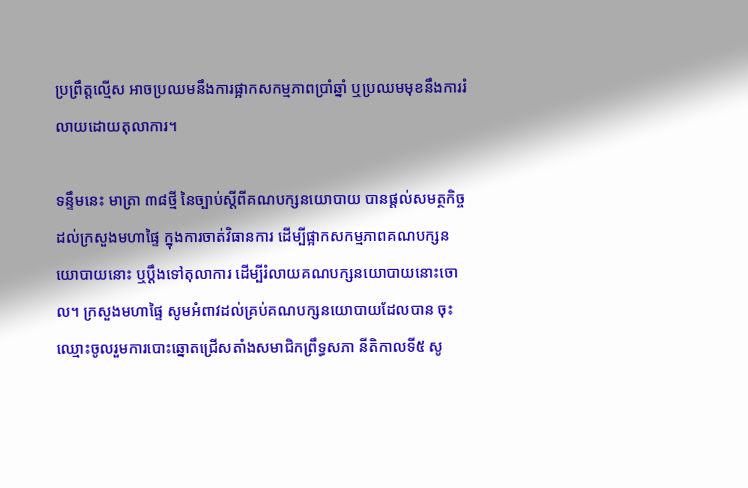ប្រព្រឹត្តល្មើស អាចប្រឈមនឹងការផ្អាកសកម្មភាពប្រាំឆ្នាំ ឬប្រឈមមុខនឹងការរំលាយដោយតុលាការ។

ទន្ទឹមនេះ មាត្រា ៣៨ថ្មី នៃច្បាប់ស្តីពីគណបក្សនយោបាយ បានផ្តល់សមត្ថកិច្ចដល់ក្រសួងមហាផ្ទៃ ក្នុងការចាត់វិធានការ ដើម្បីផ្អាកសកម្មភាពគណបក្សនយោបាយនោះ ឬប្ដឹងទៅតុលាការ ដើម្បីរំលាយគណបក្សនយោបាយនោះចោល។ ក្រសួងមហាផ្ទៃ សូមអំពាវដល់គ្រប់គណបក្សនយោបាយដែលបាន ចុះឈ្មោះចូលរួមការបោះឆ្នោតជ្រើសតាំងសមាជិកព្រឹទ្ធសភា នីតិកាលទី៥ សូ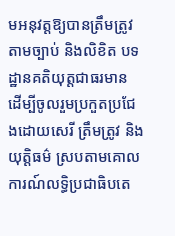មអនុវត្តឱ្យបានត្រឹមត្រូវតាមច្បាប់ និងលិខិត បទដ្ឋានគតិយុត្តជាធរមាន ដើម្បីចូលរួមប្រកួតប្រជែងដោយសេរី ត្រឹមត្រូវ និងយុត្តិធម៌ ស្របតាមគោលការណ៍លទ្ធិប្រជាធិបតេ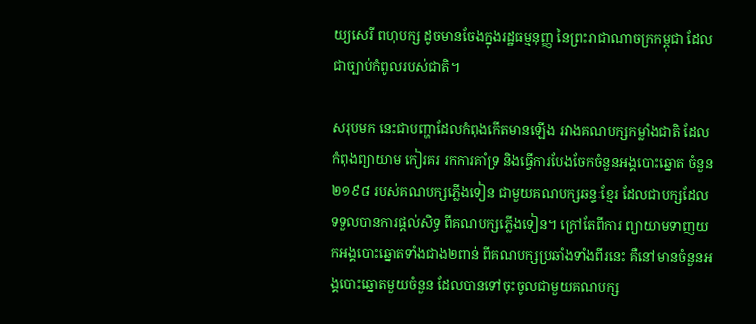យ្យសេរី ពហុបក្ស ដូចមានចែងក្នុងរដ្ឋធម្មនុញ្ញ នៃព្រះរាជាណាចក្រកម្ពុជា ដែលជាច្បាប់កំពូលរបស់ជាតិ។

សរុបមក នេះជាបញ្ហាដែលកំពុងកើតមានឡើង រវាងគណបក្សកម្លាំងជាតិ ដែលកំពុងព្យាយាម កៀរគរ រកការគាំទ្រ និងធ្វើការបែងចែកចំនួនអង្គបោះឆ្នោត ចំនួន២១៩៨ របស់គណបក្សភ្លើងទៀន ជាមួយគណបក្សឆន្ទៈខ្មែរ ដែលជាបក្សដែលទទួលបានការផ្តល់សិទ្ធ ពីគណបក្សភ្លើងទៀន។ ក្រៅតែពីការ ព្យាយាមទាញយកអង្គបោះឆ្នោតទាំងជាង២ពាន់ ពីគណបក្សប្រឆាំងទាំងពីរនេះ គឺនៅមានចំនួនអង្គបោះឆ្នោតមួយចំនួន ដែលបានទៅចុះចូលជាមួយគណបក្ស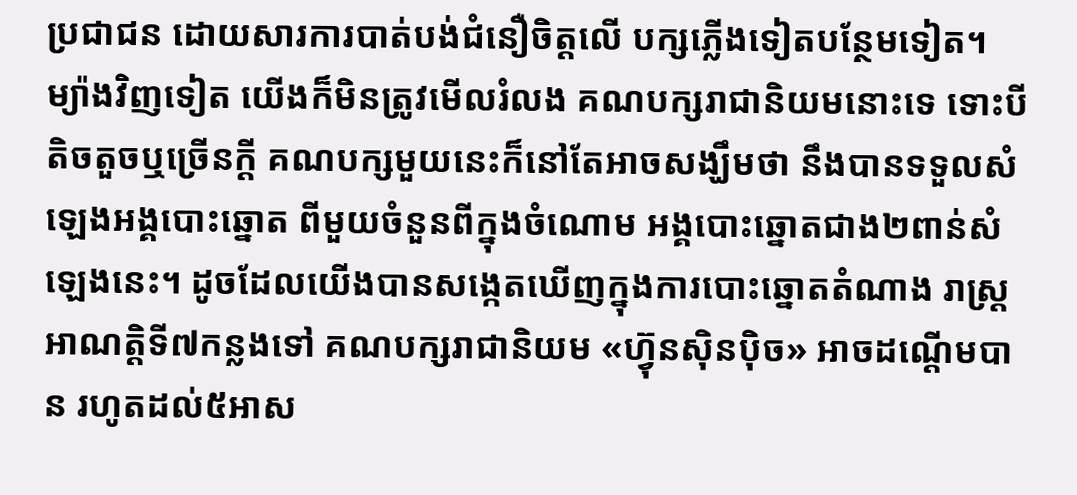ប្រជាជន ដោយសារការបាត់បង់ជំនឿចិត្តលើ បក្សភ្លើងទៀតបន្ថែមទៀត។ ម្យ៉ាងវិញទៀត យើងក៏មិនត្រូវមើលរំលង គណបក្សរាជានិយមនោះទេ ទោះបីតិចតួចឬច្រើនក្តី គណបក្សមួយនេះក៏នៅតែអាចសង្ឃឹមថា នឹងបានទទួលសំឡេងអង្គបោះឆ្នោត ពីមួយចំនួនពីក្នុងចំណោម អង្គបោះឆ្នោតជាង២ពាន់សំឡេងនេះ។ ដូចដែលយើងបានសង្កេតឃើញក្នុងការបោះឆ្នោតតំណាង រាស្ត្រអាណត្តិទី៧កន្លងទៅ គណបក្សរាជានិយម «ហ៊្វុនស៊ិនប៉ិច» អាចដណ្តើមបាន រហូតដល់៥អាស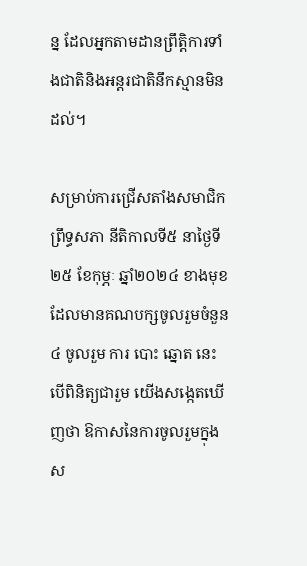ន្ន ដែលអ្នកតាមដានព្រឹត្តិការទាំងជាតិនិងអន្តរជាតិនឹកស្មានមិនដល់។

សម្រាប់ការជ្រើសតាំងសមាជិកព្រឹទ្ធសភា នីតិកាលទី៥ នាថ្ងៃទី ២៥ ខែកុម្ភៈ ឆ្នាំ២០២៤ ខាងមុខ ដែលមានគណបក្សចូលរួមចំនួន៤ ចូលរួម ការ បោះ ឆ្នោត នេះ បើពិនិត្យជារួម យើងសង្កេតឃើញថា ឱកាសនៃការចូលរួមក្នុងស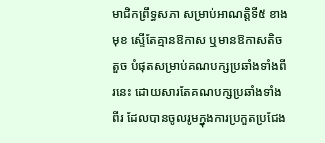មាជិកព្រឹទ្ធសភា សម្រាប់អាណត្តិទី៥ ខាងមុខ ស្ទើតែគ្មានឱកាស ឬមានឱកាសតិចតួច បំផុតសម្រាប់គណបក្សប្រឆាំងទាំងពីរនេះ ដោយសារតែគណបក្សប្រឆាំងទាំងពីរ ដែលបានចូលរូមក្នុងការប្រកួតប្រជែង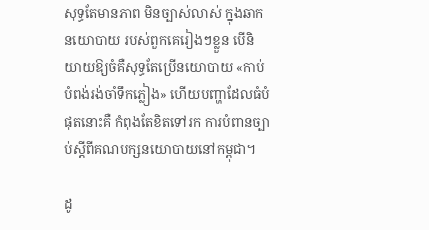សុទ្ធតែមានភាព មិនច្បាស់លាស់ ក្នុងឆាកនយោបាយ របស់ពួកគេរៀងៗខ្លួន បើនិយាយឱ្យចំគឺសុទ្ធតែប្រើនយោបាយ «កាប់បំពង់រង់ចាំទឹកភ្លៀង» ហើយបញ្ហាដែលធំបំផុតនោះគឺ កំពុងតែខិតទៅរក ការបំពានច្បាប់ស្តីពីគណបក្សនយោបាយនៅកម្ពុជា។

ដូ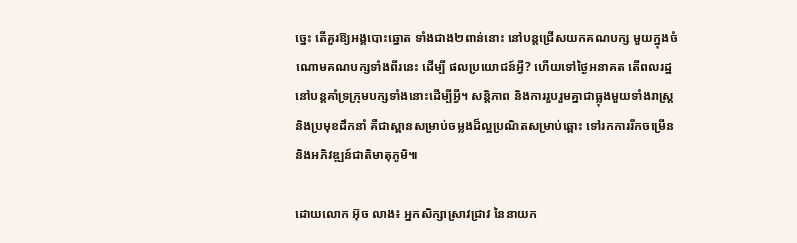ច្នេះ តើគួរឱ្យអង្គបោះឆ្នោត ទាំងជាង២ពាន់នោះ នៅបន្តជ្រើសយកគណបក្ស មួយក្នុងចំណោមគណបក្សទាំងពីរនេះ ដើម្បី ផលប្រយោជន៍អ្វី? ហើយទៅថ្ងៃអនាគត តើពលរដ្ឋនៅបន្តគាំទ្រក្រុមបក្សទាំងនោះដើម្បីអ្វី។ សន្តិភាព និងការរួបរួមគ្នាជាធ្លុងមួយទាំងរាស្រ្ត និងប្រមុខដឹកនាំ គឺជាស្ពានសម្រាប់ចម្លងដ៏ល្អប្រណិតសម្រាប់ឆ្ពោះ ទៅរកការរីកចម្រើន និងអភិវឌ្ឍន៍ជាតិមាតុភូមិ៕

ដោយលោក អ៊ុច លាង៖ អ្នកសិក្សាស្រាវជ្រាវ នៃនាយក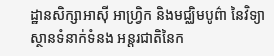ដ្ឋានសិក្សាអាស៊ី អាហ្វ្រិក និងមជ្ឈិមបូព៌ា នៃវិទ្យាស្ថានទំនាក់ទំនង អន្តរជាតិនៃក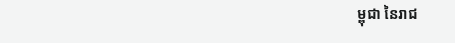ម្ពុជា នៃរាជ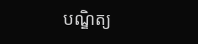បណ្ឌិត្យ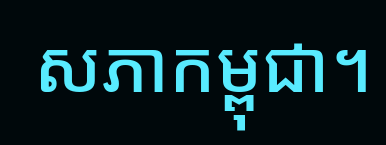សភាកម្ពុជា។